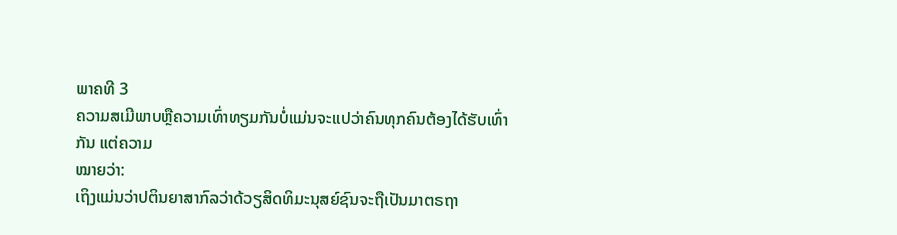ພາຄທີ 3
ຄວາມສເມີພາບຫຼືຄວາມເທົ່າທຽມກັນບໍ່ແມ່ນຈະແປວ່າຄົນທຸກຄົນຕ້ອງໄດ້ຮັບເທົ່າກັນ ແຕ່ຄວາມ
ໝາຍວ່າ:
ເຖິງແມ່ນວ່າປຕິນຍາສາກົລວ່າດ້ວຽສິດທິມະນຸສຍ໌ຊົນຈະຖືເປັນມາຕຣຖາ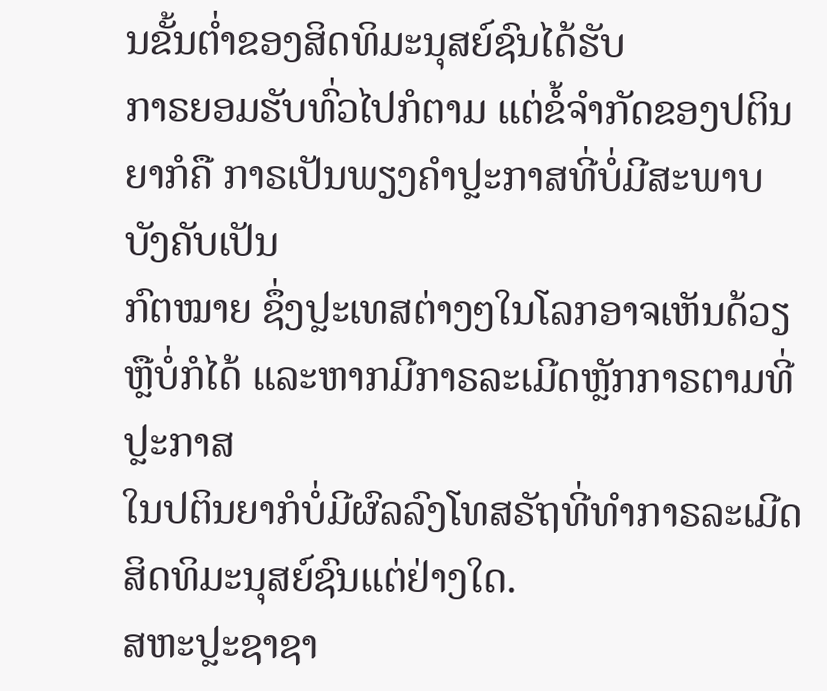ນຂັ້ນຕ່ຳຂອງສິດທິມະນຸສຍ໌ຊົນໄດ້ຮັບ
ກາຣຍອມຮັບທົ່ວໄປກໍຕາມ ແຕ່ຂໍ້ຈຳກັດຂອງປຕິນຍາກໍຄື ກາຣເປັນພຽງຄຳປຼະກາສທີ່ບໍ່ມີສະພາບບັງຄັບເປັນ
ກົຕໝາຍ ຊຶ່ງປຼະເທສຕ່າງໆໃນໂລກອາຈເຫັນດ້ວຽຫຼືບໍ່ກໍໄດ້ ແລະຫາກມີກາຣລະເມີດຫຼັກກາຣຕາມທີ່ປຼະກາສ
ໃນປຕິນຍາກໍບໍ່ມີຜົລລົງໂທສຣັຖທີ່ທຳກາຣລະເມີດສິດທິມະນຸສຍ໌ຊົນແຕ່ຢ່າງໃດ.
ສຫະປຼະຊາຊາ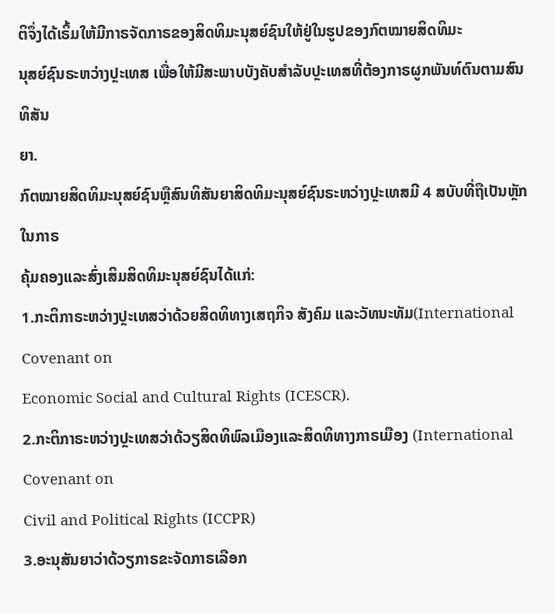ຕິຈຶ່ງໄດ້ເຣິ້ມໃຫ້ມີກາຣຈັດກາຣຂອງສິດທິມະນຸສຍ໌ຊົນໃຫ້ຢູ່ໃນຮູປຂອງກົຕໝາຍສິດທິມະ
ນຸສຍ໌ຊົນຣະຫວ່າງປຼະເທສ ເພື່ອໃຫ້ມີສະພາບບັງຄັບສຳລັບປຼະເທສທີ່ຕ້ອງກາຣຜູກພັນທ໌ຕົນຕາມສົນທິສັນ
ຍາ.
ກົຕໝາຍສິດທິມະນຸສຍ໌ຊົນຫຼືສົນທິສັນຍາສິດທິມະນຸສຍ໌ຊົນຣະຫວ່າງປຼະເທສມີ 4 ສບັບທີ່ຖືເປັນຫຼັກໃນກາຣ
ຄຸ້ມຄອງແລະສົ່ງເສິມສິດທິມະນຸສຍ໌ຊົນໄດ້ແກ່:
1.ກະຕິກາຣະຫວ່າງປຼະເທສວ່າດ້ວຍສິດທິທາງເສຖກິຈ ສັງຄົມ ແລະວັທນະທັມ(International Covenant on
Economic Social and Cultural Rights (ICESCR).
2.ກະຕິກາຣະຫວ່າງປຼະເທສວ່າດ້ວຽສິດທິພົລເມືອງແລະສິດທິທາງກາຣເມືອງ (International Covenant on
Civil and Political Rights (ICCPR)
3.ອະນຸສັນຍາວ່າດ້ວຽກາຣຂະຈັດກາຣເລືອກ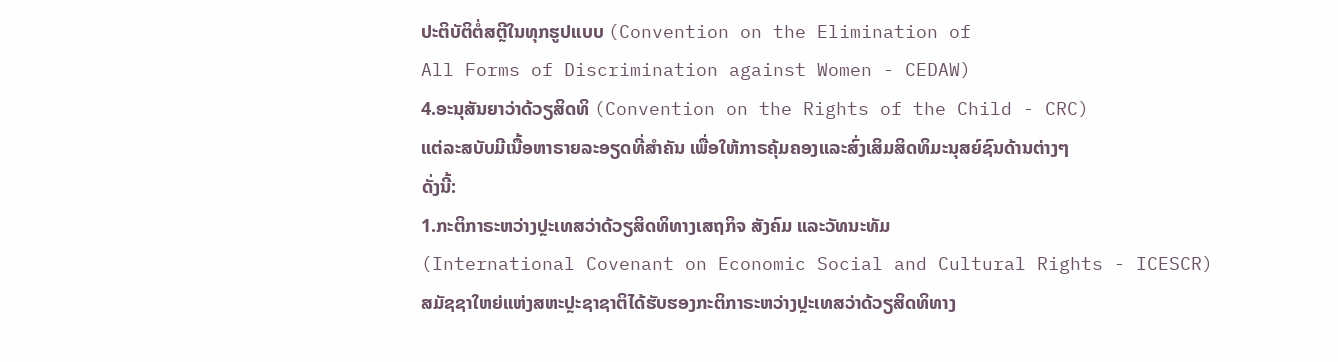ປະຕິບັຕິຕໍ່ສຕຼີໃນທຸກຮູປແບບ (Convention on the Elimination of
All Forms of Discrimination against Women - CEDAW)
4.ອະນຸສັນຍາວ່າດ້ວຽສິດທິ (Convention on the Rights of the Child - CRC)
ແຕ່ລະສບັບມີເນື້ອຫາຣາຍລະອຽດທີ່ສຳຄັນ ເພື່ອໃຫ້ກາຣຄຸ້ມຄອງແລະສົ່ງເສິມສິດທິມະນຸສຍ໌ຊົນດ້ານຕ່າງໆ
ດັ່ງນີ້:
1.ກະຕິກາຣະຫວ່າງປຼະເທສວ່າດ້ວຽສິດທິທາງເສຖກິຈ ສັງຄົມ ແລະວັທນະທັມ
(International Covenant on Economic Social and Cultural Rights - ICESCR)
ສມັຊຊາໃຫຍ່ແຫ່ງສຫະປຼະຊາຊາຕິໄດ້ຮັບຮອງກະຕິກາຣະຫວ່າງປຼະເທສວ່າດ້ວຽສິດທິທາງ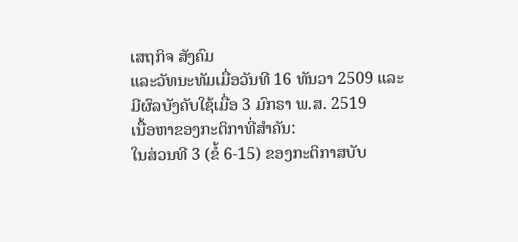ເສຖກິຈ ສັງຄົມ
ແລະວັທນະທັມເມື່ອວັນທີ 16 ທັນວາ 2509 ແລະມີຜົລບັງຄັບໃຊ້ເມື່ອ 3 ມົກຣາ ພ.ສ. 2519
ເນື້ອຫາຂອງກະຕິກາທີ່ສຳຄັນ:
ໃນສ່ວນທີ 3 (ຂໍ້ 6-15) ຂອງກະຕິກາສບັບ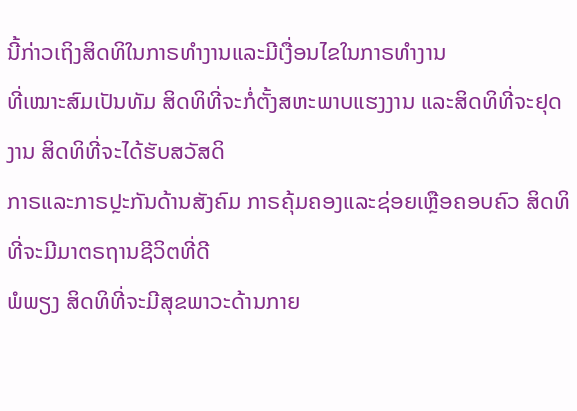ນີ້ກ່າວເຖິງສິດທິໃນກາຣທຳງານແລະມີເງື່ອນໄຂໃນກາຣທຳງານ
ທີ່ເໝາະສົມເປັນທັມ ສິດທິທີ່ຈະກໍ່ຕັ້ງສຫະພາບແຮງງານ ແລະສິດທິທີ່ຈະຢຸດງານ ສິດທິທີ່ຈະໄດ້ຮັບສວັສດິ
ກາຣແລະກາຣປຼະກັນດ້ານສັງຄົມ ກາຣຄຸ້ມຄອງແລະຊ່ອຍເຫຼືອຄອບຄົວ ສິດທິທີ່ຈະມີມາຕຣຖານຊີວິຕທີ່ດີ
ພໍພຽງ ສິດທິທີ່ຈະມີສຸຂພາວະດ້ານກາຍ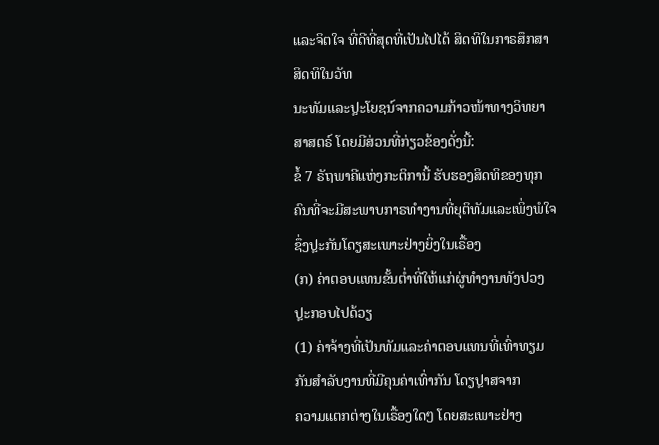ແລະຈິຕໃຈ ທີ່ດີທີ່ສຸດທີ່ເປັນໄປໄດ້ ສິດທິໃນກາຣສຶກສາ ສິດທິໃນວັທ
ນະທັມແລະປຼະໂຍຊນ໌ຈາກຄວາມກ້າວໜ້າທາງວິທຍາສາສຕຣ໌ ໂດຍມີສ່ວນທີ່ກ່ຽວຂ້ອງດັ່ງນີ້:
ຂໍ້ 7 ຣັຖພາຄີແຫ່ງກະຕິການີ້ ຮັບຮອງສິດທິຂອງທຸກຄົນທີ່ຈະມີສະພາບກາຣທຳງານທີ່ຍຸຕິທັມແລະເພິ່ງພໍໃຈ
ຊຶ່ງປຼະກັນໂດຽສະເພາະຢ່າງຍິ່ງໃນເຣື້ອງ
(ກ) ຄ່າຕອບແທນຂັ້ນຕ່ຳທີ່ໃຫ້ແກ່ຜູ່ທຳງານທັງປວງປຼະກອບໄປດ້ວຽ
(1) ຄ່າຈ້າງທີ່ເປັນທັມແລະຄ່າຕອບແທນທີ່ເທົ່າທຽມກັນສຳລັບງານທີ່ມີຄຸນຄ່າເທົ່າກັນ ໂດຽປຼາສຈາກ
ຄວາມແຕກຕ່າງໃນເຣື້ອງໃດໆ ໂດຍສະເພາະຢ່າງ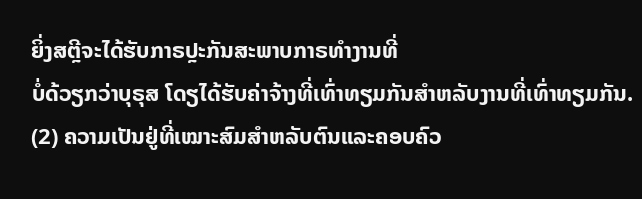ຍິ່ງສຕຼີຈະໄດ້ຮັບກາຣປຼະກັນສະພາບກາຣທຳງານທີ່
ບໍ່ດ້ວຽກວ່າບຸຣຸສ ໂດຽໄດ້ຮັບຄ່າຈ້າງທີ່ເທົ່າທຽມກັນສຳຫລັບງານທີ່ເທົ່າທຽມກັນ.
(2) ຄວາມເປັນຢູ່ທີ່ເໝາະສົມສຳຫລັບຕົນແລະຄອບຄົວ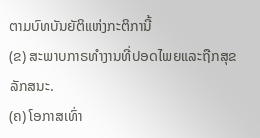ຕາມບົທບັນຍັຕິແຫ່ງກະຕິການີ້
(ຂ) ສະພາບກາຣທຳງານທີ່ປອດໄພຍແລະຖືກສຸຂລັກສນະ.
(ຄ) ໂອກາສເທົ່າ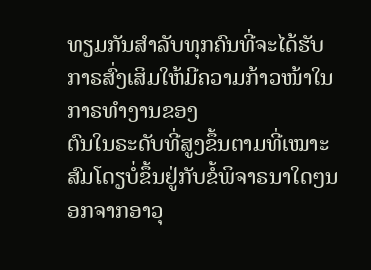ທຽມກັນສຳລັບທຸກຄົນທີ່ຈະໄດ້ຮັບກາຣສົ່ງເສິມໃຫ້ມີຄວາມກ້າວໜ້າໃນກາຣທຳງານຂອງ
ຕົນໃນຣະດັບທີ່ສູງຂຶ້ນຕາມທີ່ເໝາະສົມໂດຽບໍ່ຂຶ້ນຢູ່ກັບຂໍ້ພິຈາຣນາໃດໆນອກຈາກອາວຸ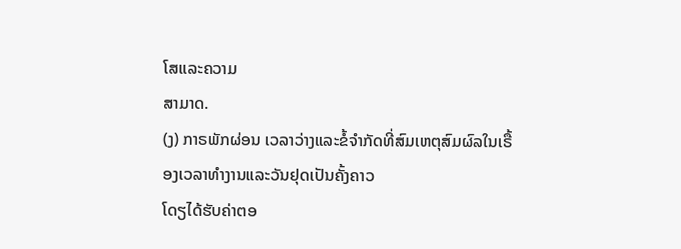ໂສແລະຄວາມ
ສາມາດ.
(ງ) ກາຣພັກຜ່ອນ ເວລາວ່າງແລະຂໍ້ຈຳກັດທີ່ສົມເຫຕຸສົມຜົລໃນເຣື້ອງເວລາທຳງານແລະວັນຢຸດເປັນຄັ້ງຄາວ
ໂດຽໄດ້ຮັບຄ່າຕອ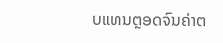ບແທນຕຼອດຈົນຄ່າຕ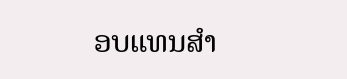ອບແທນສຳ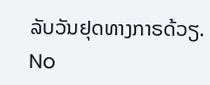ລັບວັນຢຸດທາງກາຣດ້ວຽ.
No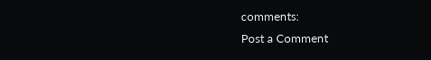comments:
Post a Comment